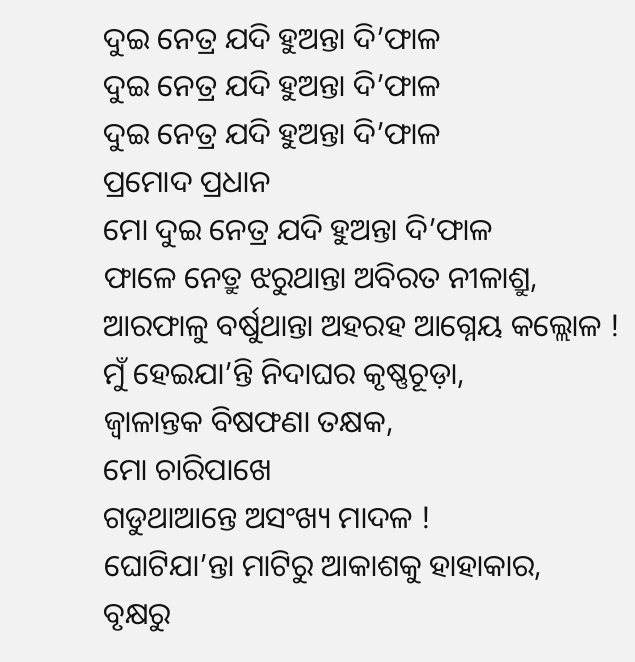ଦୁଇ ନେତ୍ର ଯଦି ହୁଅନ୍ତା ଦି’ଫାଳ
ଦୁଇ ନେତ୍ର ଯଦି ହୁଅନ୍ତା ଦି’ଫାଳ
ଦୁଇ ନେତ୍ର ଯଦି ହୁଅନ୍ତା ଦି’ଫାଳ
ପ୍ରମୋଦ ପ୍ରଧାନ
ମୋ ଦୁଇ ନେତ୍ର ଯଦି ହୁଅନ୍ତା ଦି’ଫାଳ
ଫାଳେ ନେତ୍ରୁ ଝରୁଥାନ୍ତା ଅବିରତ ନୀଳାଶ୍ରୁ,
ଆରଫାଳୁ ବର୍ଷୁଥାନ୍ତା ଅହରହ ଆଗ୍ନେୟ କଲ୍ଲୋଳ !
ମୁଁ ହେଇଯା’ନ୍ତି ନିଦାଘର କୃଷ୍ଣଚୂଡ଼ା,
ଜ୍ୱାଳାନ୍ତକ ବିଷଫଣା ତକ୍ଷକ,
ମୋ ଚାରିପାଖେ
ଗଡୁଥାଆନ୍ତେ ଅସଂଖ୍ୟ ମାଦଳ !
ଘୋଟିଯା’ନ୍ତା ମାଟିରୁ ଆକାଶକୁ ହାହାକାର,
ବୃକ୍ଷରୁ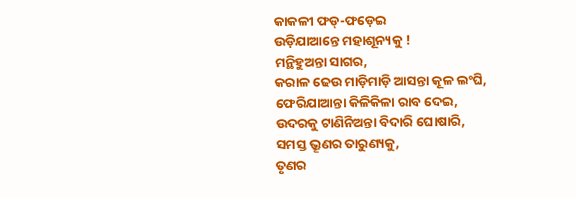କାକଳୀ ଫଡ୍-ଫଡ଼େଇ
ଉଡ଼ିଯାଆନ୍ତେ ମହାଶୂନ୍ୟକୁ !
ମନ୍ଥିହୁଅନ୍ତା ସାଗର,
କରାଳ ଢେଉ ମାଡ଼ିମାଡ଼ି ଆସନ୍ତା କୂଳ ଲଂଘି,
ଫେରିଯାଆନ୍ତା କିଳିକିଳା ରାବ ଦେଇ,
ଉଦରକୁ ଟାଣିନିଅନ୍ତା ବିଦାରି ଘୋଷାରି,
ସମସ୍ତ ଭ୍ରୂଣର ତାରୁଣ୍ୟକୁ,
ତୃଣର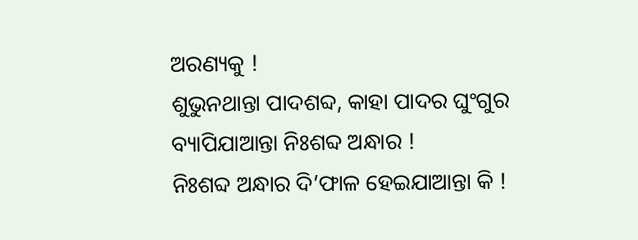ଅରଣ୍ୟକୁ !
ଶୁଭୁନଥାନ୍ତା ପାଦଶବ୍ଦ, କାହା ପାଦର ଘୁଂଗୁର
ବ୍ୟାପିଯାଆନ୍ତା ନିଃଶବ୍ଦ ଅନ୍ଧାର !
ନିଃଶବ୍ଦ ଅନ୍ଧାର ଦି’ଫାଳ ହେଇଯାଆନ୍ତା କି !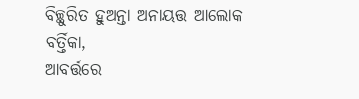ବିଚ୍ଛୁରିତ ହୁଅନ୍ତା ଅନାୟତ୍ତ ଆଲୋକ ବର୍ତ୍ତିକା,
ଆବର୍ତ୍ତରେ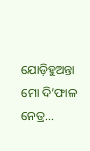ଯୋଡ଼ିହୁଅନ୍ତା
ମୋ ଦି’ଫାଳ ନେତ୍ର...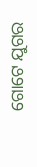ଗୋଟେ ଯୁଗର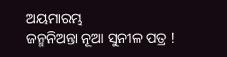ଅୟମାରମ୍ଭ
ଜନ୍ମନିଅନ୍ତା ନୂଆ ସୁନୀଳ ପତ୍ର !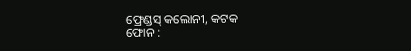ଫ୍ରେଣ୍ଡସ୍ କଲୋନୀ, କଟକ
ଫୋନ :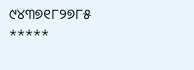୯୪୩୭୧୮୨୭୮୫
*****